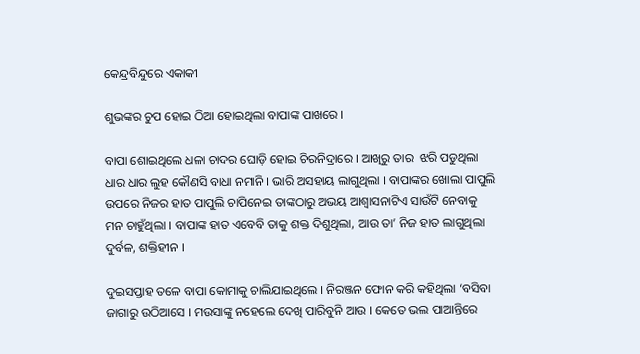କେନ୍ଦ୍ରବିନ୍ଦୁରେ ଏକାକୀ

ଶୁଭଙ୍କର ଚୁପ ହୋଇ ଠିଆ ହୋଇଥିଲା ବାପାଙ୍କ ପାଖରେ ।

ବାପା ଶୋଇଥିଲେ ଧଳା ଚାଦର ଘୋଡ଼ି ହୋଇ ଚିରନିଦ୍ରାରେ । ଆଖିରୁ ତାର  ଝରି ପଡୁଥିଲା ଧାର ଧାର ଲୁହ କୌଣସି ବାଧା ନମାନି । ଭାରି ଅସହାୟ ଲାଗୁଥିଲା । ବାପାଙ୍କର ଖୋଲା ପାପୁଲି ଉପରେ ନିଜର ହାତ ପାପୁଲି ଚାପିନେଇ ତାଙ୍କଠାରୁ ଅଭୟ ଆଶ୍ୱାସନାଟିଏ ସାଉଁଟି ନେବାକୁ ମନ ଚାହୁଁଥିଲା । ବାପାଙ୍କ ହାତ ଏବେବି ତାକୁ ଶକ୍ତ ଦିଶୁଥିଲା, ଆଉ ତା’ ନିଜ ହାତ ଲାଗୁଥିଲା ଦୁର୍ବଳ, ଶକ୍ତିହୀନ ।

ଦୁଇସପ୍ତାହ ତଳେ ବାପା କୋମାକୁ ଚାଲିଯାଇଥିଲେ । ନିରଞ୍ଜନ ଫୋନ କରି କହିଥିଲା ‘ବସିବା ଜାଗାରୁ ଉଠିଆସେ । ମଉସାଙ୍କୁ ନହେଲେ ଦେଖି ପାରିବୁନି ଆଉ । କେତେ ଭଲ ପାଆନ୍ତିରେ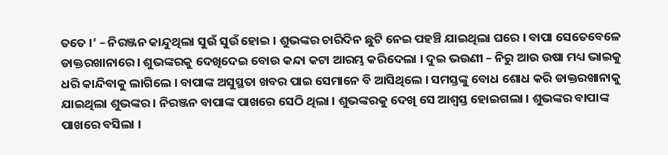ତତେ ।‘ – ନିରଞ୍ଜନ କାନ୍ଦୁଥିଲା ସୁଉଁ ସୁଉଁ ହୋଇ । ଶୁଭଙ୍କର ଚାରିଦିନ ଛୁଟି ନେଇ ପହଞ୍ଚି ଯାଇଥିଲା ଘରେ । ବାପା ସେତେବେଳେ ଡାକ୍ତରଖାନାରେ । ଶୁଭଙ୍କରକୁ ଦେଖିଦେଇ ବୋଉ କନ୍ଦା କଟା ଆରମ୍ଭ କରିଦେଲା । ଦୁଇ ଭଉଣୀ – ନିରୁ ଆଉ ଉଷା ମଧ୍ୟ ଭାଇକୁ ଧରି କାନ୍ଦିବାକୁ ଲାଗିଲେ । ବାପାଙ୍କ ଅସୁସ୍ଥତା ଖବର ପାଇ ସେମାନେ ବି ଆସିଥିଲେ । ସମସ୍ତଙ୍କୁ ବୋଧ ଶୋଧ କରି ଡାକ୍ତରଖାନାକୁ ଯାଇଥିଲା ଶୁଭଙ୍କର । ନିରଞ୍ଜନ ବାପାଙ୍କ ପାଖରେ ସେଠି ଥିଲା । ଶୁଭଙ୍କରକୁ ଦେଖି ସେ ଆଶ୍ୱସ୍ତ ହୋଇଗଲା । ଶୁଭଙ୍କର ବାପାଙ୍କ ପାଖରେ ବସିଲା ।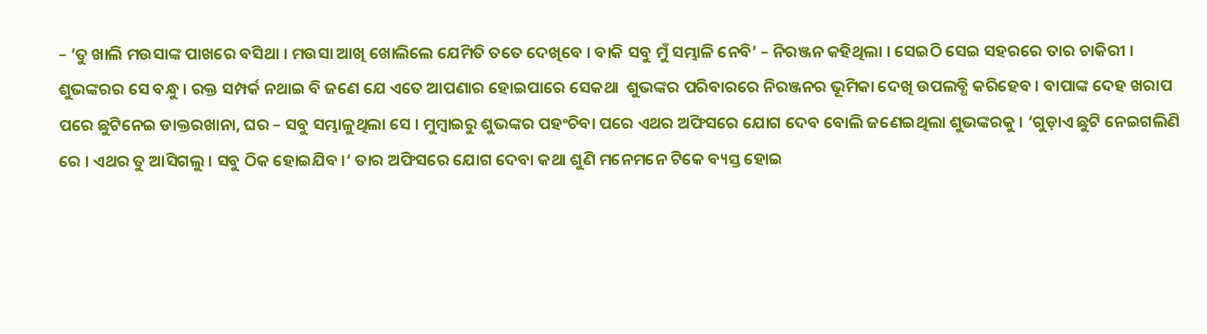– ‘ତୁ ଖାଲି ମଉସାଙ୍କ ପାଖରେ ବସିଥା । ମଉସା ଆଖି ଖୋଲିଲେ ଯେମିତି ତତେ ଦେଖିବେ । ବାକି ସବୁ ମୁଁ ସମ୍ଭାଳି ନେବି’ – ନିରଞ୍ଜନ କହିଥିଲା । ସେଇଠି ସେଇ ସହରରେ ତାର ଚାକିରୀ । ଶୁଭଙ୍କରର ସେ ବନ୍ଧୁ । ରକ୍ତ ସମ୍ପର୍କ ନଥାଇ ବି ଜଣେ ଯେ ଏତେ ଆପଣାର ହୋଇପାରେ ସେକଥା  ଶୁଭଙ୍କର ପରିବାରରେ ନିରଞ୍ଜନର ଭୂମିକା ଦେଖି ଉପଲବ୍ଧି କରିହେବ । ବାପାଙ୍କ ଦେହ ଖରାପ ପରେ ଛୁଟିନେଇ ଡାକ୍ତରଖାନା, ଘର – ସବୁ ସମ୍ଭାଳୁଥିଲା ସେ । ମୁମ୍ବାଇରୁ ଶୁଭଙ୍କର ପହଂଚିବା ପରେ ଏଥର ଅଫିସରେ ଯୋଗ ଦେବ ବୋଲି ଜଣେଇଥିଲା ଶୁଭଙ୍କରକୁ । ‘ଗୁଡ଼ାଏ ଛୁଟି ନେଇଗଲିଣି ରେ । ଏଥର ତୁ ଆସିଗଲୁ । ସବୁ ଠିକ ହୋଇଯିବ ।‘ ତାର ଅଫିସରେ ଯୋଗ ଦେବା କଥା ଶୁଣି ମନେମନେ ଟିକେ ବ୍ୟସ୍ତ ହୋଇ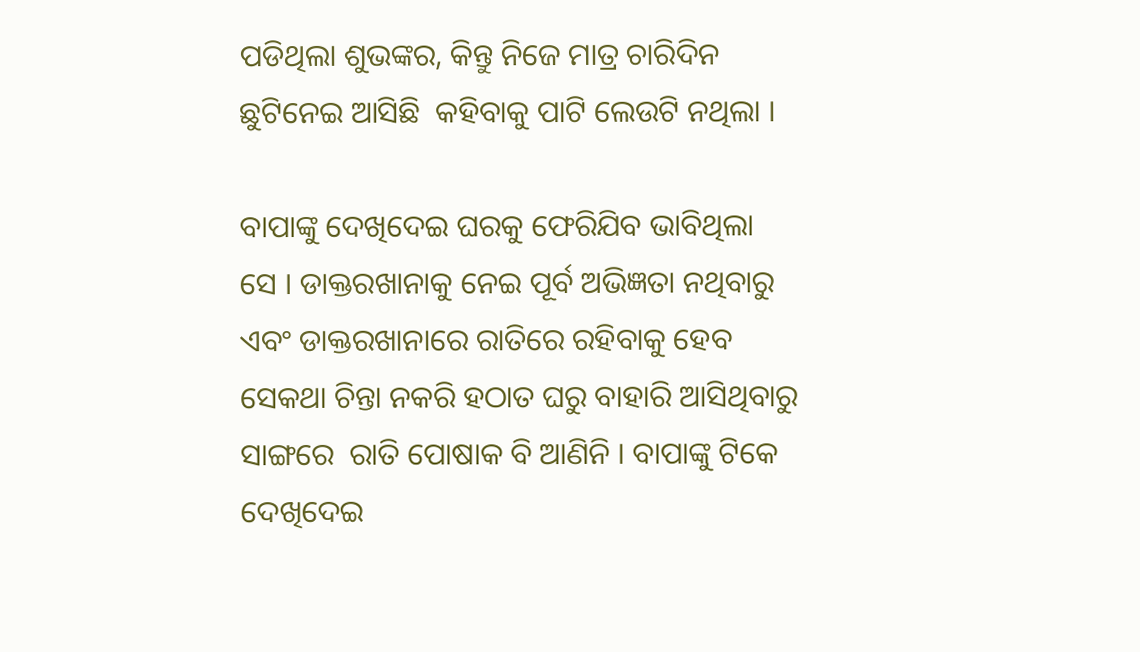ପଡିଥିଲା ଶୁଭଙ୍କର, କିନ୍ତୁ ନିଜେ ମାତ୍ର ଚାରିଦିନ ଛୁଟିନେଇ ଆସିଛି  କହିବାକୁ ପାଟି ଲେଉଟି ନଥିଲା ।

ବାପାଙ୍କୁ ଦେଖିଦେଇ ଘରକୁ ଫେରିଯିବ ଭାବିଥିଲା ସେ । ଡାକ୍ତରଖାନାକୁ ନେଇ ପୂର୍ବ ଅଭିଜ୍ଞତା ନଥିବାରୁ ଏବଂ ଡାକ୍ତରଖାନାରେ ରାତିରେ ରହିବାକୁ ହେବ ସେକଥା ଚିନ୍ତା ନକରି ହଠାତ ଘରୁ ବାହାରି ଆସିଥିବାରୁ ସାଙ୍ଗରେ  ରାତି ପୋଷାକ ବି ଆଣିନି । ବାପାଙ୍କୁ ଟିକେ ଦେଖିଦେଇ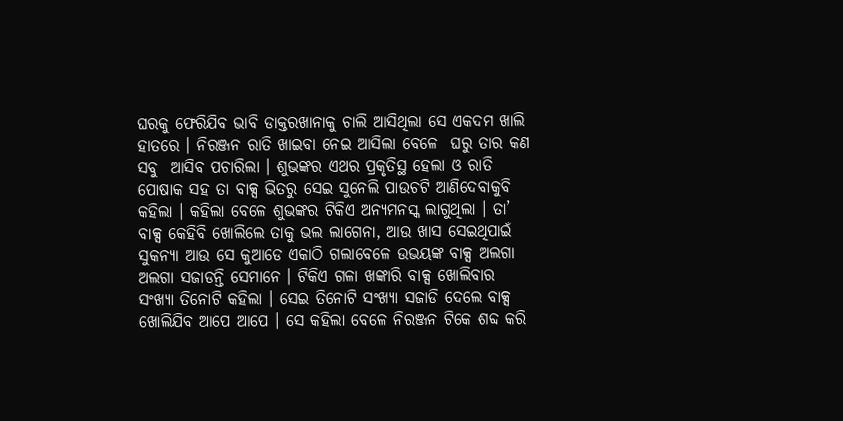ଘରକୁ ଫେରିଯିବ ଭାବି ଡାକ୍ତରଖାନାକୁ ଚାଲି ଆସିଥିଲା ସେ ଏକଦମ ଖାଲି ହାତରେ । ନିରଞ୍ଜନ ରାତି ଖାଇବା ନେଇ ଆସିଲା ବେଳେ  ଘରୁ ତାର କଣ ସବୁ  ଆସିବ ପଚାରିଲା । ଶୁଭଙ୍କର ଏଥର ପ୍ରକୃତିସ୍ଥ ହେଲା ଓ ରାତି ପୋଷାକ ସହ ତା ବାକ୍ସ ଭିତରୁ ସେଇ ସୁନେଲି ପାଉଚଟି ଆଣିଦେବାକୁବି କହିଲା । କହିଲା ବେଳେ ଶୁଭଙ୍କର ଟିକିଏ ଅନ୍ୟମନସ୍କ ଲାଗୁଥିଲା । ତା’ ବାକ୍ସ କେହିବି ଖୋଲିଲେ ତାକୁ ଭଲ ଲାଗେନା, ଆଉ ଖାସ ସେଇଥିପାଇଁ ସୁକନ୍ୟା ଆଉ ସେ କୁଆଡେ ଏକାଠି ଗଲାବେଳେ ଉଭୟଙ୍କ ବାକ୍ସ ଅଲଗା ଅଲଗା ସଜାଡନ୍ତି ସେମାନେ । ଟିକିଏ ଗଳା ଖଙ୍କାରି ବାକ୍ସ ଖୋଲିବାର ସଂଖ୍ୟା ତିନୋଟି କହିଲା । ସେଇ ତିନୋଟି ସଂଖ୍ୟା ସଜାଡି ଦେଲେ ବାକ୍ସ ଖୋଲିଯିବ ଆପେ ଆପେ । ସେ କହିଲା ବେଳେ ନିରଞ୍ଜନ ଟିକେ ଶବ୍ଦ କରି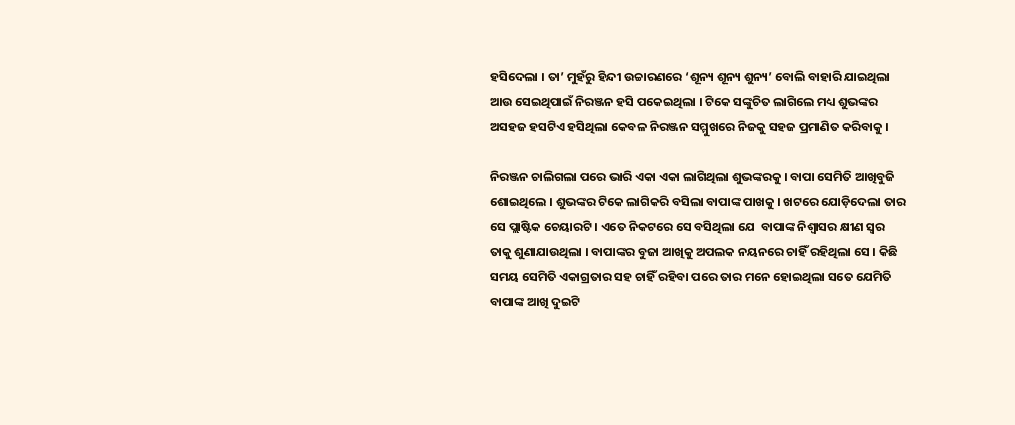ହସିଦେଲା । ତା’ ମୁହଁରୁ ହିନ୍ଦୀ ଉଚ୍ଚାରଣରେ ‘ଶୂନ୍ୟ ଶୂନ୍ୟ ଶୁନ୍ୟ’ ବୋଲି ବାହାରି ଯାଇଥିଲା ଆଉ ସେଇଥିପାଇଁ ନିରଞ୍ଜନ ହସି ପକେଇଥିଲା । ଟିକେ ସଙ୍କୁଚିତ ଲାଗିଲେ ମଧ୍ୟ ଶୁଭଙ୍କର ଅସହଜ ହସଟିଏ ହସିଥିଲା କେବଳ ନିରଞ୍ଜନ ସମ୍ମୁଖରେ ନିଜକୁ ସହଜ ପ୍ରମାଣିତ କରିବାକୁ ।

ନିରଞ୍ଜନ ଚାଲିଗଲା ପରେ ଭାରି ଏକା ଏକା ଲାଗିଥିଲା ଶୁଭଙ୍କରକୁ । ବାପା ସେମିତି ଆଖିବୁଜି ଶୋଇଥିଲେ । ଶୁଭଙ୍କର ଟିକେ ଲାଗିକରି ବସିଲା ବାପାଙ୍କ ପାଖକୁ । ଖଟରେ ଯୋଡ଼ିଦେଲା ତାର ସେ ପ୍ଲାଷ୍ଟିକ ଚେୟାରଟି । ଏତେ ନିକଟରେ ସେ ବସିଥିଲା ଯେ  ବାପାଙ୍କ ନିଶ୍ୱାସର କ୍ଷୀଣ ସ୍ୱର ତାକୁ ଶୁଣାଯାଉଥିଲା । ବାପାଙ୍କର ବୁଜା ଆଖିକୁ ଅପଲକ ନୟନରେ ଚାହିଁ ରହିଥିଲା ସେ । କିଛି ସମୟ ସେମିତି ଏକାଗ୍ରତାର ସହ ଚାହିଁ ରହିବା ପରେ ତାର ମନେ ହୋଇଥିଲା ସତେ ଯେମିତି ବାପାଙ୍କ ଆଖି ଦୁଇଟି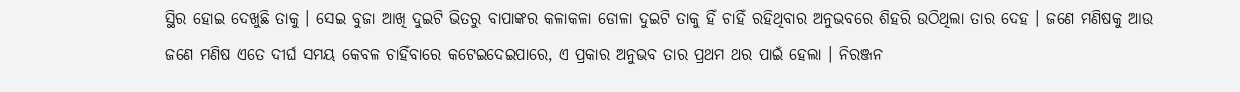ସ୍ଥିର ହୋଇ ଦେଖୁଛି ତାକୁ । ସେଇ ବୁଜା ଆଖି ଦୁଇଟି ଭିତରୁ ବାପାଙ୍କର କଳାକଳା ଡୋଳା ଦୁଇଟି ତାକୁ ହିଁ ଚାହିଁ ରହିଥିବାର ଅନୁଭବରେ ଶିହରି ଉଠିଥିଲା ତାର ଦେହ । ଜଣେ ମଣିଷକୁ ଆଉ ଜଣେ ମଣିଷ ଏତେ ଦୀର୍ଘ ସମୟ କେବଳ ଚାହିଁବାରେ କଟେଇଦେଇପାରେ, ଏ ପ୍ରକାର ଅନୁଭବ ତାର ପ୍ରଥମ ଥର ପାଇଁ ହେଲା । ନିରଞ୍ଜନ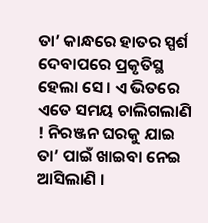ତା’ କାନ୍ଧରେ ହାତର ସ୍ପର୍ଶ ଦେବାପରେ ପ୍ରକୃତିସ୍ଥ ହେଲା ସେ । ଏ ଭିତରେ ଏତେ ସମୟ ଚାଲିଗଲାଣି ! ନିରଞ୍ଜନ ଘରକୁ ଯାଇ ତା’ ପାଇଁ ଖାଇବା ନେଇ ଆସିଲାଣି ।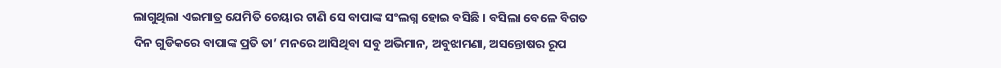ଲାଗୁଥିଲା ଏଇମାତ୍ର ଯେମିତି ଚେୟାର ଟାଣି ସେ ବାପାଙ୍କ ସଂଲଗ୍ନ ହୋଇ ବସିଛି । ବସିଲା ବେଳେ ବିଗତ ଦିନ ଗୁଡିକରେ ବାପାଙ୍କ ପ୍ରତି ତା’ ମନରେ ଆସିଥିବା ସବୁ ଅଭିମାନ, ଅବୁଝାମଣା, ଅସନ୍ତୋଷର ରୂପ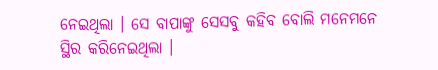ନେଇଥିଲା । ସେ ବାପାଙ୍କୁ ସେସବୁ କହିବ ବୋଲି ମନେମନେ ସ୍ଥିର କରିନେଇଥିଲା ।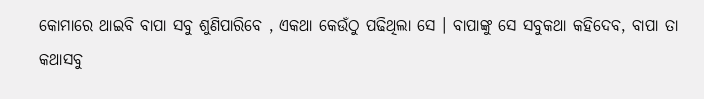କୋମାରେ ଥାଇବି ବାପା ସବୁ ଶୁଣିପାରିବେ , ଏକଥା କେଉଁଠୁ ପଢିଥିଲା ସେ । ବାପାଙ୍କୁ ସେ ସବୁକଥା କହିଦେବ, ବାପା ତା କଥାସବୁ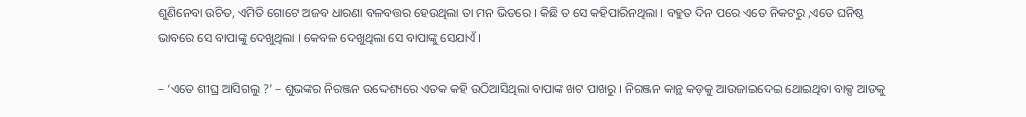ଶୁଣିନେବା ଉଚିତ, ଏମିତି ଗୋଟେ ଅଜବ ଧାରଣା ବଳବତ୍ତର ହେଉଥିଲା ତା ମନ ଭିତରେ । କିଛି ତ ସେ କହିପାରିନଥିଲା । ବହୁତ ଦିନ ପରେ ଏତେ ନିକଟରୁ ,ଏତେ ଘନିଷ୍ଠ ଭାବରେ ସେ ବାପାଙ୍କୁ ଦେଖୁଥିଲା । କେବଳ ଦେଖୁଥିଲା ସେ ବାପାଙ୍କୁ ସେଯାଏଁ ।

– ‘ଏତେ ଶୀଘ୍ର ଆସିଗଲୁ ?’ – ଶୁଭଙ୍କର ନିରଞ୍ଜନ ଉଦ୍ଦେଶ୍ୟରେ ଏତକ କହି ଉଠିଆସିଥିଲା ବାପାଙ୍କ ଖଟ ପାଖରୁ । ନିରଞ୍ଜନ କାନ୍ଥ କଡ଼କୁ ଆଉଜାଇଦେଇ ଥୋଇଥିବା ବାକ୍ସ ଆଡକୁ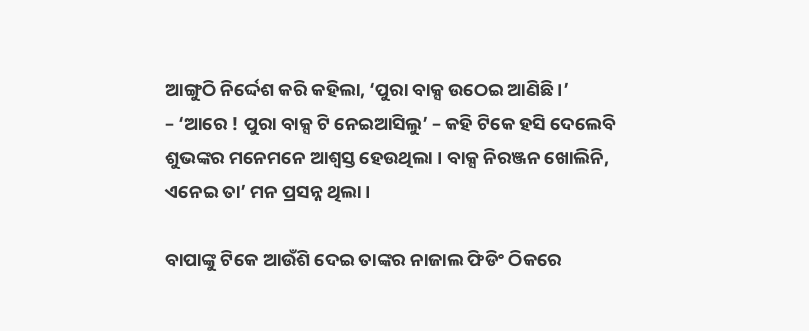ଆଙ୍ଗୁଠି ନିର୍ଦ୍ଦେଶ କରି କହିଲା, ‘ପୁରା ବାକ୍ସ ଉଠେଇ ଆଣିଛି ।’
– ‘ଆରେ ! ପୁରା ବାକ୍ସ ଟି ନେଇଆସିଲୁ’ – କହି ଟିକେ ହସି ଦେଲେବି ଶୁଭଙ୍କର ମନେମନେ ଆଶ୍ୱସ୍ତ ହେଉଥିଲା । ବାକ୍ସ ନିରଞ୍ଜନ ଖୋଲିନି, ଏନେଇ ତା’ ମନ ପ୍ରସନ୍ନ ଥିଲା ।

ବାପାଙ୍କୁ ଟିକେ ଆଉଁଶି ଦେଇ ତାଙ୍କର ନାଜାଲ ଫିଡିଂ ଠିକରେ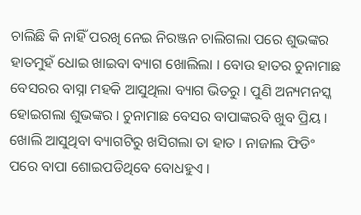ଚାଲିଛି କି ନାହିଁ ପରଖି ନେଇ ନିରଞ୍ଜନ ଚାଲିଗଲା ପରେ ଶୁଭଙ୍କର ହାତମୁହଁ ଧୋଇ ଖାଇବା ବ୍ୟାଗ ଖୋଲିଲା । ବୋଉ ହାତର ଚୁନାମାଛ ବେସରର ବାସ୍ନା ମହକି ଆସୁଥିଲା ବ୍ୟାଗ ଭିତରୁ । ପୁଣି ଅନ୍ୟମନସ୍କ ହୋଇଗଲା ଶୁଭଙ୍କର । ଚୁନାମାଛ ବେସର ବାପାଙ୍କରବି ଖୁବ ପ୍ରିୟ । ଖୋଲି ଆସୁଥିବା ବ୍ୟାଗଟିରୁ ଖସିଗଲା ତା ହାତ । ନାଜାଲ ଫିଡିଂ ପରେ ବାପା ଶୋଇପଡିଥିବେ ବୋଧହୁଏ ।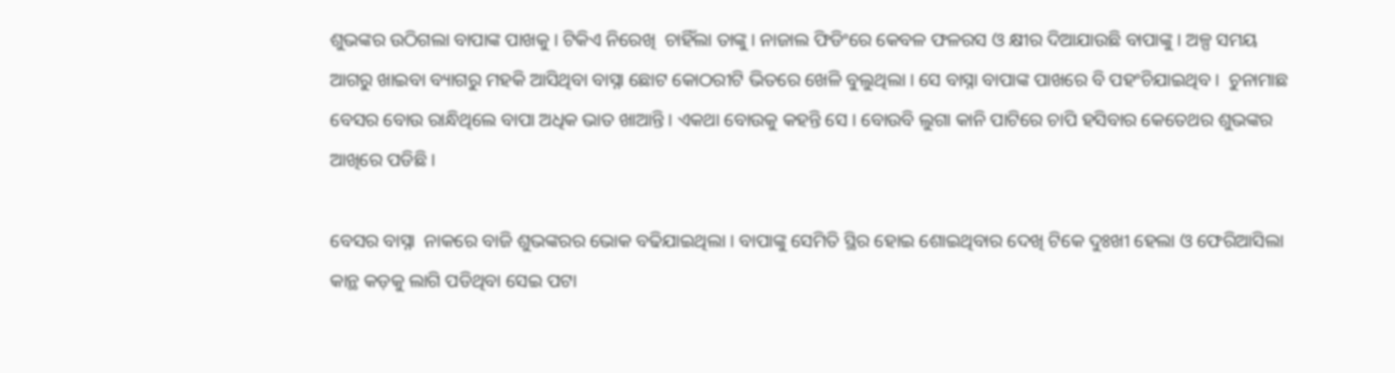ଶୁଭଙ୍କର ଉଠିଗଲା ବାପାଙ୍କ ପାଖକୁ । ଟିକିଏ ନିରେଖି  ଚାହିଁଲା ତାଙ୍କୁ । ନାଜାଲ ଫିଡିଂରେ କେବଳ ଫଳରସ ଓ କ୍ଷୀର ଦିଆଯାଉଛି ବାପାଙ୍କୁ । ଅଳ୍ପ ସମୟ ଆଗରୁ ଖାଇବା ବ୍ୟାଗରୁ ମହକି ଆସିଥିବା ବାସ୍ନା ଛୋଟ କୋଠରୀଟି ଭିତରେ ଖେଳି ବୁଲୁଥିଲା । ସେ ବାସ୍ନା ବାପାଙ୍କ ପାଖରେ ବି ପହଂଚିଯାଇଥିବ ।  ଚୁନାମାଛ ବେସର ବୋଉ ରାନ୍ଧିଥିଲେ ବାପା ଅଧିକ ଭାତ ଖାଆନ୍ତି । ଏକଥା ବୋଉକୁ କହନ୍ତି ସେ । ବୋଉବି ଲୁଗା କାନି ପାଟିରେ ଚାପି ହସିବାର କେତେଥର ଶୁଭଙ୍କର ଆଖିରେ ପଡିଛି ।

ବେସର ବାସ୍ନା  ନାକରେ ବାଜି ଶୁଭଙ୍କରର ଭୋକ ବଢିଯାଇଥିଲା । ବାପାଙ୍କୁ ସେମିତି ସ୍ଥିର ହୋଇ ଶୋଇଥିବାର ଦେଖି ଟିକେ ଦୁଃଖୀ ହେଲା ଓ ଫେରିଆସିଲା କାନ୍ଥ କଡ଼କୁ ଲାଗି ପଡିଥିବା ସେଇ ପଟା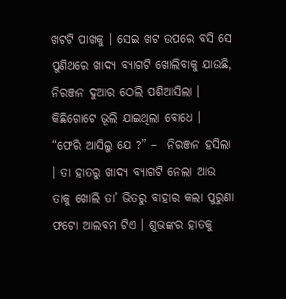ଖଟଟି ପାଖକୁ । ସେଇ ଖଟ ଉପରେ ବସି ସେ ପୁଣିଥରେ ଖାଦ୍ୟ ବ୍ୟାଗଟି ଖୋଲିବାକୁ ଯାଉଛି, ନିରଞ୍ଜନ ଦୁଆର ଠେଲି ପଶିଆସିଲା । କିଛିଗୋଟେ ଭୂଲି ଯାଇଥିଲା ବୋଧେ । “ଫେରି ଆସିଲୁ ଯେ ?” –  ନିରଞ୍ଜନ ହସିଲା । ତା ହାତରୁ ଖାଦ୍ୟ ବ୍ୟାଗଟି ନେଲା ଆଉ ତାକୁ ଖୋଲି ତା’ ଭିତରୁ ବାହାର କଲା ପୁରୁଣା ଫଟୋ ଆଲବମ ଟିଏ । ଶୁଭଙ୍କର ହାତକୁ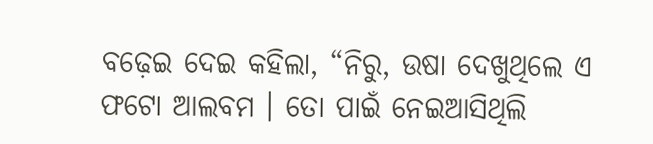ବଢ଼େଇ ଦେଇ କହିଲା, “ନିରୁ, ଉଷା ଦେଖୁଥିଲେ ଏ ଫଟୋ ଆଲବମ । ତୋ ପାଇଁ ନେଇଆସିଥିଲି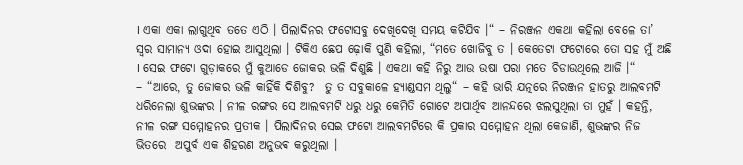। ଏକା ଏକା ଲାଗୁଥିବ ତତେ ଏଠି । ପିଲାଦିନର ଫଟୋସବୁ ଦେଖିଦେଖି ସମୟ କଟିଯିବ ।“ – ନିରଞ୍ଜନ ଏକଥା କହିଲା ବେଳେ ତା’ ସ୍ୱର ସାମାନ୍ୟ ଓଦା ହୋଇ ଆସୁଥିଲା । ଟିକିଏ ଛେପ ଢ଼ୋକି ପୁଣି କହିଲା, “ମତେ ଖୋଜିବୁ ତ । କେତେଟା ଫଟୋରେ ତୋ ସହ ମୁଁ ଅଛି । ସେଇ ଫଟୋ ଗୁଡ଼ାକରେ ମୁଁ କୁଆଡେ ଜୋକର ଭଳି ଦିଶୁଛି । ଏକଥା କହି ନିରୁ ଆଉ ଉଷା ପରା ମତେ ଚିଡାଉଥିଲେ ଆଜି ।“
– “ଆରେ, ତୁ ଜୋକର ଭଳି କାହିଁକି ଦିଶିବୁ?  ତୁ ତ ସବୁକାଳେ ହ୍ୟାଣ୍ଡସମ ଥିଲୁ“ – କହି ଭାରି ଯତ୍ନରେ ନିରଞ୍ଜନ ହାତରୁ ଆଲବମଟି ଧରିନେଲା ଶୁଭଙ୍କର । ନୀଳ ରଙ୍ଗର ସେ ଆଲବମଟି ଧରୁ ଧରୁ କେମିତି ଗୋଟେ ଅପାର୍ଥିବ ଆନନ୍ଦରେ ଝଲସୁଥିଲା ତା ମୁହଁ । କହନ୍ତି, ନୀଳ ରଙ୍ଗ ସମ୍ମୋହନର ପ୍ରତୀକ । ପିଲାଦିନର ସେଇ ଫଟୋ ଆଲବମଟିରେ କି ପ୍ରକାର ସମ୍ମୋହନ ଥିଲା କେଜାଣି, ଶୁଭଙ୍କର ନିଜ ଭିତରେ  ଅପୁର୍ବ ଏକ ଶିହରଣ ଅନୁଭଵ କରୁଥିଲା ।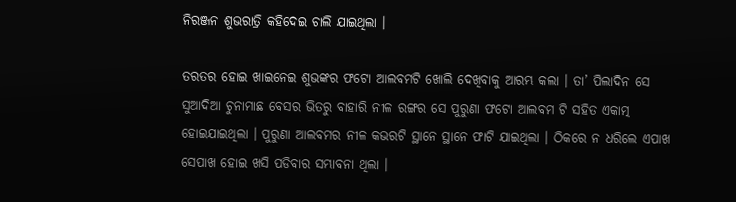ନିରଞ୍ଜନ ଶୁଭରାତ୍ରି କହିଦେଇ ଚାଲି ଯାଇଥିଲା ।

ତରତର ହୋଇ ଖାଇନେଇ ଶୁଭଙ୍କର ଫଟୋ ଆଲବମଟି ଖୋଲି ଦେଖିବାକୁ ଆରମ୍ଭ କଲା । ତା’ ପିଲାଦିନ ସେ ସୁଆଦିଆ ଚୁନାମାଛ ବେସର ଭିତରୁ ବାହାରି ନୀଳ ରଙ୍ଗର ସେ ପୁରୁଣା ଫଟୋ ଆଲବମ ଟି ସହିତ ଏକାତ୍ମ ହୋଇଯାଇଥିଲା । ପୁରୁଣା ଆଲବମର ନୀଳ କଭରଟି ସ୍ଥାନେ ସ୍ଥାନେ ଫାଟି ଯାଇଥିଲା । ଠିକରେ ନ ଧରିଲେ ଏପାଖ ସେପାଖ ହୋଇ ଖସି ପଡିବାର ସମ୍ଭାବନା ଥିଲା ।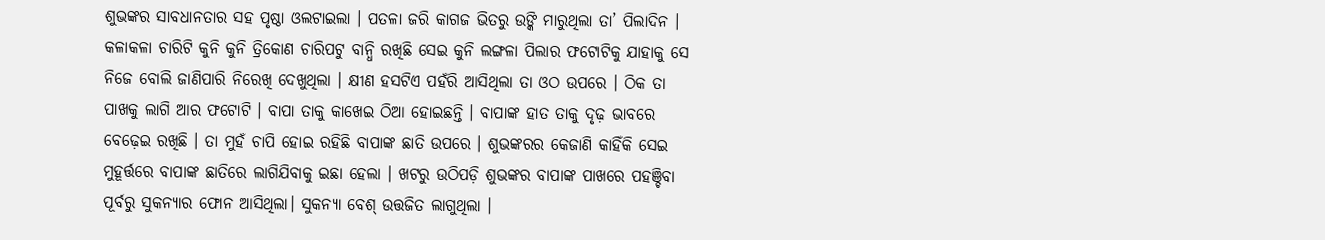ଶୁଭଙ୍କର ସାବଧାନତାର ସହ ପୃଷ୍ଠା ଓଲଟାଇଲା । ପତଳା ଜରି କାଗଜ ଭିତରୁ ଉଙ୍କି ମାରୁଥିଲା ତା’ ପିଲାଦିନ । କଳାକଳା ଚାରିଟି କୁନି କୁନି ତ୍ରିକୋଣ ଚାରିପଟୁ ବାନ୍ଧି ରଖିଛି ସେଇ କୁନି ଲଙ୍ଗଳା ପିଲାର ଫଟୋଟିକୁ ଯାହାକୁ ସେ ନିଜେ ବୋଲି ଜାଣିପାରି ନିରେଖି ଦେଖୁଥିଲା । କ୍ଷୀଣ ହସଟିଏ ପହଁରି ଆସିଥିଲା ତା ଓଠ ଉପରେ । ଠିକ ତା ପାଖକୁ ଲାଗି ଆର ଫଟୋଟି । ବାପା ତାକୁ କାଖେଇ ଠିଆ ହୋଇଛନ୍ତି । ବାପାଙ୍କ ହାତ ତାକୁ ଦୃଢ଼ ଭାବରେ ବେଢ଼େଇ ରଖିଛି । ତା ମୁହଁ ଚାପି ହୋଇ ରହିଛି ବାପାଙ୍କ ଛାତି ଉପରେ । ଶୁଭଙ୍କରର କେଜାଣି କାହିଁକି ସେଇ ମୁହୂର୍ତ୍ତରେ ବାପାଙ୍କ ଛାତିରେ ଲାଗିଯିବାକୁ ଇଛା ହେଲା । ଖଟରୁ ଉଠିପଡ଼ି ଶୁଭଙ୍କର ବାପାଙ୍କ ପାଖରେ ପହଞ୍ଚିବା ପୂର୍ବରୁ ସୁକନ୍ୟାର ଫୋନ ଆସିଥିଲା। ସୁକନ୍ୟା ବେଶ୍ ଉତ୍ତଜିତ ଲାଗୁଥିଲା ।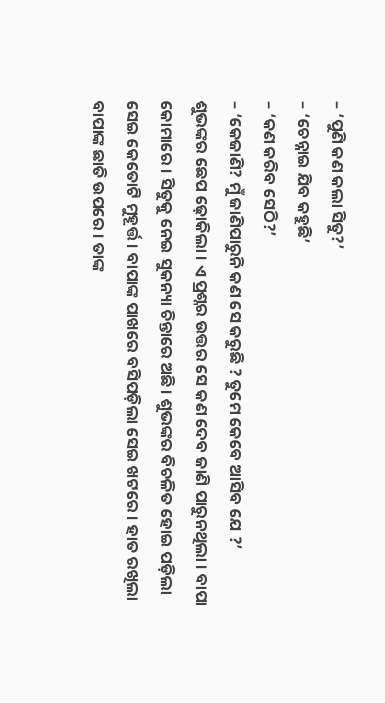– ‘ପୁଣି କଣ କଲା ସିତୁ?’
– ‘ଚେନ୍ନାଇ ଯିବ କହୁଛି’
– ‘କଣ କରିବ ସେଠି?’
– ‘କେଜାଣି? ମୁଁ ଜାଣିପାରୁନି କଣ ସେ କରୁଛି ? ତୁମେ କେବେ ଆସିବ ଯେ ?’
ଶୁଭଙ୍କର ଛେପ ଢ଼ୋକିଲା । ଏ ପ୍ରଶ୍ନର ଉତ୍ତର ସେ କଣ ଦେବ ଜାଣି ପାରୁନଥିଲା । ବାପା କୋମାରେ । ସିତୁକୁ ନେଇ ସୁକନ୍ୟା ଚିନ୍ତାରେ ଅଛି। ଶୁଭଙ୍କର ବିଚଳିତ ହୋଇ ପଡ଼ିଲା ସେଇ କେତୋଟି ମୁହୂର୍ତ୍ତ । ବାପାଙ୍କ ପାଖରେ ବସିପଡ଼ିଲା ସେଇ ଖଟରେ । ହାତ ରଖିଲା ବାପାଙ୍କ ଛାତି ଉପରେ । ତାଙ୍କ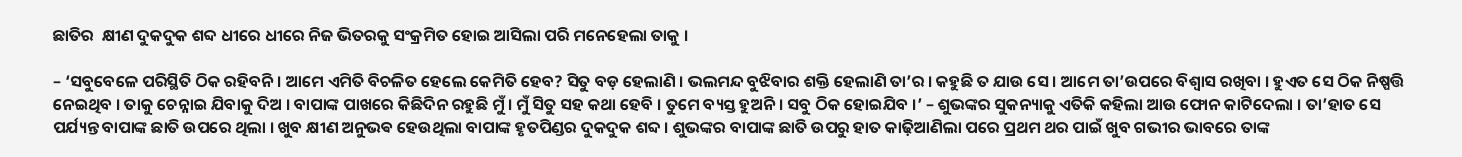ଛାତିର  କ୍ଷୀଣ ଦୁକଦୁକ ଶବ୍ଦ ଧୀରେ ଧୀରେ ନିଜ ଭିତରକୁ ସଂକ୍ରମିତ ହୋଇ ଆସିଲା ପରି ମନେହେଲା ତାକୁ ।

– ‘ସବୁବେଳେ ପରିସ୍ଥିତି ଠିକ ରହିବନି । ଆମେ ଏମିତି ବିଚଳିତ ହେଲେ କେମିତି ହେବ? ସିତୁ ବଡ଼ ହେଲାଣି । ଭଲମନ୍ଦ ବୁଝିବାର ଶକ୍ତି ହେଲାଣି ତା’ର । କହୁଛି ତ ଯାଉ ସେ । ଆମେ ତା’ଉପରେ ବିଶ୍ୱାସ ରଖିବା । ହୁଏତ ସେ ଠିକ ନିଷ୍ପତ୍ତି ନେଇଥିବ । ତାକୁ ଚେନ୍ନାଇ ଯିବାକୁ ଦିଅ । ବାପାଙ୍କ ପାଖରେ କିଛିଦିନ ରହୁଛି ମୁଁ । ମୁଁ ସିତୁ ସହ କଥା ହେବି । ତୁମେ ବ୍ୟସ୍ତ ହୁଅନି । ସବୁ ଠିକ ହୋଇଯିବ ।’ – ଶୁଭଙ୍କର ସୁକନ୍ୟାକୁ ଏତିକି କହିଲା ଆଉ ଫୋନ କାଟିଦେଲା । ତା’ହାତ ସେ ପର୍ଯ୍ୟନ୍ତ ବାପାଙ୍କ ଛାତି ଉପରେ ଥିଲା । ଖୁବ କ୍ଷୀଣ ଅନୁଭଵ ହେଉଥିଲା ବାପାଙ୍କ ହୃତପିଣ୍ଡର ଦୁକଦୁକ ଶବ୍ଦ । ଶୁଭଙ୍କର ବାପାଙ୍କ ଛାତି ଉପରୁ ହାତ କାଢ଼ିଆଣିଲା ପରେ ପ୍ରଥମ ଥର ପାଇଁ ଖୁବ ଗଭୀର ଭାବରେ ତାଙ୍କ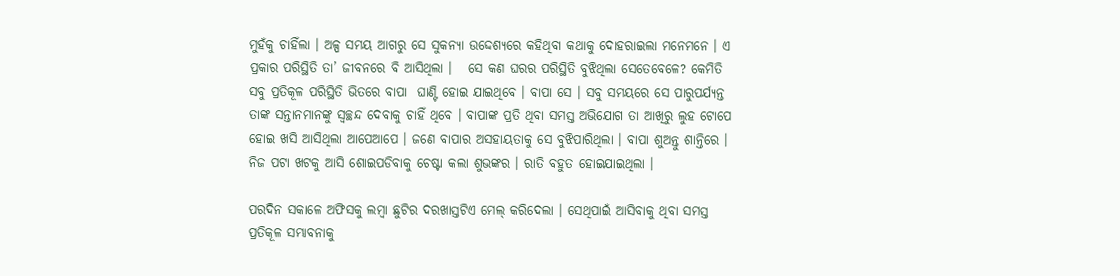ମୁହଁକୁ ଚାହିଁଲା । ଅଳ୍ପ ସମୟ ଆଗରୁ ସେ ସୁକନ୍ୟା ଉଦ୍ଦେଶ୍ୟରେ କହିଥିବା କଥାକୁ ଦୋହରାଇଲା ମନେମନେ । ଏ ପ୍ରକାର ପରିସ୍ଥିତି ତା’ ଜୀବନରେ ବି ଆସିଥିଲା ।   ସେ କଣ ଘରର ପରିସ୍ଥିତି ବୁଝିଥିଲା ସେତେବେଳେ? କେମିତି ସବୁ ପ୍ରତିକୂଳ ପରିସ୍ଥିତି ଭିତରେ ବାପା  ଘାଣ୍ଟି ହୋଇ ଯାଇଥିବେ । ବାପା ସେ । ସବୁ ସମୟରେ ସେ ପାରୁପର୍ଯ୍ୟନ୍ତ ତାଙ୍କ ସନ୍ତାନମାନଙ୍କୁ ସ୍ୱଚ୍ଛନ୍ଦ ଦେବାକୁ ଚାହିଁ ଥିବେ । ବାପାଙ୍କ ପ୍ରତି ଥିବା ସମସ୍ତ ଅଭିଯୋଗ ତା ଆଖିରୁ ଲୁହ ଟୋପେ ହୋଇ ଖସି ଆସିଥିଲା ଆପେଆପେ । ଜଣେ ବାପାର ଅସହାୟତାକୁ ସେ ବୁଝିପାରିଥିଲା । ବାପା ଶୁଅନ୍ତୁ ଶାନ୍ତିରେ । ନିଜ ପଟା ଖଟକୁ ଆସି ଶୋଇପଡିବାକୁ ଚେଷ୍ଟା କଲା ଶୁଭଙ୍କର । ରାତି ବହୁତ ହୋଇଯାଇଥିଲା ।

ପରଦିନ ସକାଳେ ଅଫିସକୁ ଲମ୍ବା ଛୁଟିର ଦରଖାସ୍ତଟିଏ ମେଲ୍ କରିଦେଲା । ସେଥିପାଇଁ ଆସିବାକୁ ଥିବା ସମସ୍ତ ପ୍ରତିକୂଳ ସମ୍ଭାବନାକୁ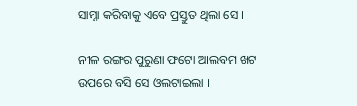ସାମ୍ନା କରିବାକୁ ଏବେ ପ୍ରସ୍ତୁତ ଥିଲା ସେ ।

ନୀଳ ରଙ୍ଗର ପୁରୁଣା ଫଟୋ ଆଲବମ ଖଟ ଉପରେ ବସି ସେ ଓଲଟାଇଲା ।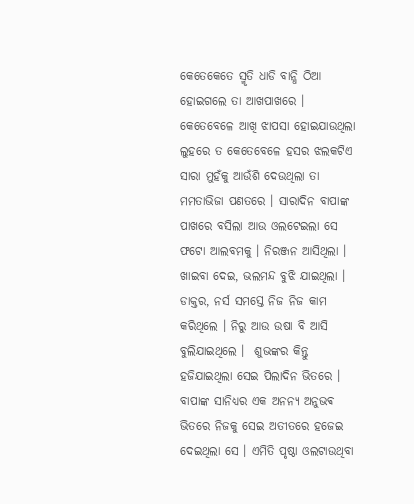କେତେକେତେ ସ୍ମୃତି ଧାଡି ବାନ୍ଧି ଠିଆ ହୋଇଗଲେ ତା ଆଖପାଖରେ । କେତେବେଳେ ଆଖି ଝାପସା ହୋଇଯାଉଥିଲା ଲୁହରେ ତ କେତେବେଳେ ହସର ଝଲକଟିଏ ସାରା ମୁହଁକୁ ଆଉଁଶି ଦେଉଥିଲା ତା ମମତାଭିଜା ପଣତରେ । ସାରାଦିନ ବାପାଙ୍କ ପାଖରେ ବସିଲା ଆଉ ଓଲଟେଇଲା ସେ ଫଟୋ ଆଲବମକୁ । ନିରଞ୍ଜନ ଆସିଥିଲା । ଖାଇବା ଦେଇ, ଭଲମନ୍ଦ ବୁଝି ଯାଇଥିଲା । ଡାକ୍ତର, ନର୍ସ ସମସ୍ତେ ନିଜ ନିଜ କାମ କରିଥିଲେ । ନିରୁ ଆଉ ଉଷା ବି ଆସି ବୁଲିଯାଇଥିଲେ ।  ଶୁଭଙ୍କର କିନ୍ତୁ ହଜିଯାଇଥିଲା ସେଇ ପିଲାଦିନ ଭିତରେ । ବାପାଙ୍କ ସାନିଧ୍ୟର ଏକ ଅନନ୍ୟ ଅନୁଭଵ ଭିତରେ ନିଜକୁ ସେଇ ଅତୀତରେ ହଜେଇ ଦେଇଥିଲା ସେ । ଏମିତି ପୃଷ୍ଠା ଓଲଟାଉଥିବା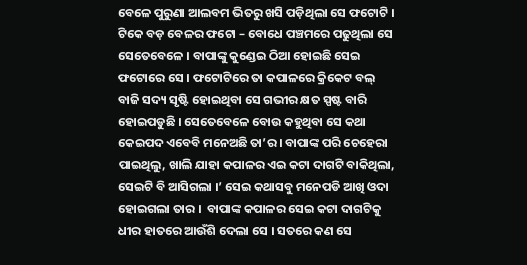ବେଳେ ପୁରୁଣା ଆଲବମ ଭିତରୁ ଖସି ପଡ଼ିଥିଲା ସେ ଫଟୋଟି । ଟିକେ ବଡ଼ ବେଳର ଫଟୋ – ବୋଧେ ପଞ୍ଚମରେ ପଢୁଥିଲା ସେ ସେତେବେଳେ । ବାପାଙ୍କୁ କୁଣ୍ଡେଇ ଠିଆ ହୋଇଛି ସେଇ ଫଟୋରେ ସେ । ଫଟୋଟିରେ ତା କପାଳରେ କ୍ରିକେଟ ବଲ୍ ବାଜି ସଦ୍ୟ ସୃଷ୍ଟି ହୋଇଥିବା ସେ ଗଭୀର କ୍ଷତ ସ୍ପଷ୍ଟ ବାରି ହୋଇପଡୁଛି । ସେତେବେଳେ ବୋଉ କହୁଥିବା ସେ କଥା କେଇପଦ ଏବେବି ମନେଅଛି ତା’ର। ବାପାଙ୍କ ପରି ଚେହେରା ପାଇଥିଲୁ, ଖାଲି ଯାହା କପାଳର ଏଇ କଟା ଦାଗଟି ବାକିଥିଲା, ସେଇଟି ବି ଆସିଗଲା ।’ ସେଇ କଥାସବୁ ମନେପଡି ଆଖି ଓଦା ହୋଇଗଲା ତାର ।  ବାପାଙ୍କ କପାଳର ସେଇ କଟା ଦାଗଟିକୁ ଧୀର ହାତରେ ଆଉଁଶି ଦେଲା ସେ । ସତରେ କଣ ସେ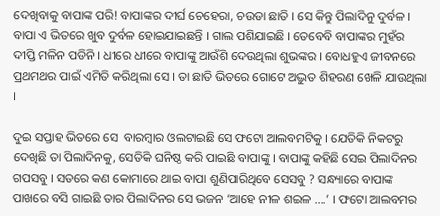ଦେଖିବାକୁ ବାପାଙ୍କ ପରି! ବାପାଙ୍କର ଦୀର୍ଘ ଚେହେରା, ଚଉଡା ଛାତି । ସେ କିନ୍ତୁ ପିଲାଦିନୁ ଦୁର୍ବଳ ।  ବାପା ଏ ଭିତରେ ଖୁବ ଦୁର୍ବଳ ହୋଇଯାଇଛନ୍ତି । ଗାଲ ପଶିଯାଇଛି । ତେବେବି ବାପାଙ୍କର ମୁହଁର ଦୀପ୍ତି ମଳିନ ପଡିନି । ଧୀରେ ଧୀରେ ବାପାଙ୍କୁ ଆଉଁଶି ଦେଉଥିଲା ଶୁଭଙ୍କର । ବୋଧହୁଏ ଜୀବନରେ ପ୍ରଥମଥର ପାଇଁ ଏମିତି କରିଥିଲା ସେ । ତା ଛାତି ଭିତରେ ଗୋଟେ ଅଦ୍ଭୁତ ଶିହରଣ ଖେଳି ଯାଉଥିଲା ।

ଦୁଇ ସପ୍ତାହ ଭିତରେ ସେ  ବାରମ୍ବାର ଓଲଟାଇଛି ସେ ଫଟୋ ଆଲବମଟିକୁ । ଯେତିକି ନିକଟରୁ ଦେଖିଛି ତା ପିଲାଦିନକୁ, ସେତିକି ଘନିଷ୍ଠ କରି ପାଇଛି ବାପାଙ୍କୁ । ବାପାଙ୍କୁ କହିଛି ସେଇ ପିଲାଦିନର ଗପସବୁ । ସତରେ କଣ କୋମାରେ ଥାଇ ବାପା ଶୁଣିପାରିଥିବେ ସେସବୁ ? ସନ୍ଧ୍ୟାରେ ବାପାଙ୍କ ପାଖରେ ବସି ଗାଇଛି ତାର ପିଲାଦିନର ସେ ଭଜନ ‘ଆହେ ନୀଳ ଶଇଳ ….’ । ଫଟୋ ଆଲବମର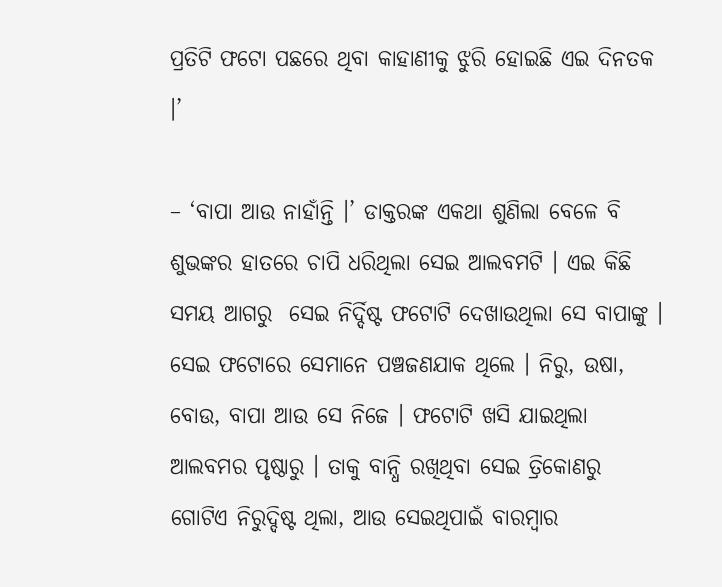ପ୍ରତିଟି ଫଟୋ ପଛରେ ଥିବା କାହାଣୀକୁ ଝୁରି ହୋଇଛି ଏଇ ଦିନତକ ।’

– ‘ବାପା ଆଉ ନାହାଁନ୍ତି ।’ ଡାକ୍ତରଙ୍କ ଏକଥା ଶୁଣିଲା ବେଳେ ବି ଶୁଭଙ୍କର ହାତରେ ଚାପି ଧରିଥିଲା ସେଇ ଆଲବମଟି । ଏଇ କିଛି ସମୟ ଆଗରୁ  ସେଇ ନିର୍ଦ୍ଦିଷ୍ଟ ଫଟୋଟି ଦେଖାଉଥିଲା ସେ ବାପାଙ୍କୁ । ସେଇ ଫଟୋରେ ସେମାନେ ପଞ୍ଚଜଣଯାକ ଥିଲେ । ନିରୁ, ଉଷା, ବୋଉ, ବାପା ଆଉ ସେ ନିଜେ । ଫଟୋଟି ଖସି ଯାଇଥିଲା ଆଲବମର ପୃଷ୍ଠାରୁ । ତାକୁ ବାନ୍ଧି ରଖିଥିବା ସେଇ ତ୍ରିକୋଣରୁ ଗୋଟିଏ ନିରୁଦ୍ଦିଷ୍ଟ ଥିଲା, ଆଉ ସେଇଥିପାଇଁ ବାରମ୍ବାର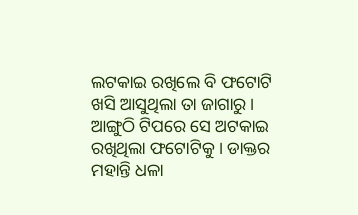ଲଟକାଇ ରଖିଲେ ବି ଫଟୋଟି ଖସି ଆସୁଥିଲା ତା ଜାଗାରୁ । ଆଙ୍ଗୁଠି ଟିପରେ ସେ ଅଟକାଇ ରଖିଥିଲା ଫଟୋଟିକୁ । ଡାକ୍ତର ମହାନ୍ତି ଧଳା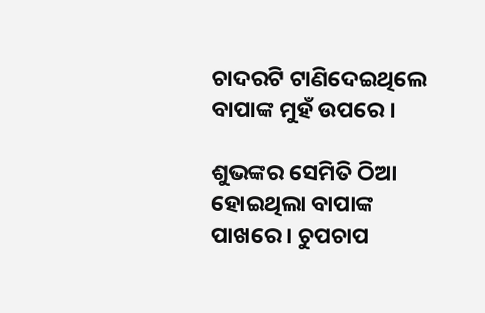ଚାଦରଟି ଟାଣିଦେଇଥିଲେ ବାପାଙ୍କ ମୁହଁ ଉପରେ ।

ଶୁଭଙ୍କର ସେମିତି ଠିଆ ହୋଇଥିଲା ବାପାଙ୍କ ପାଖରେ । ଚୁପଚାପ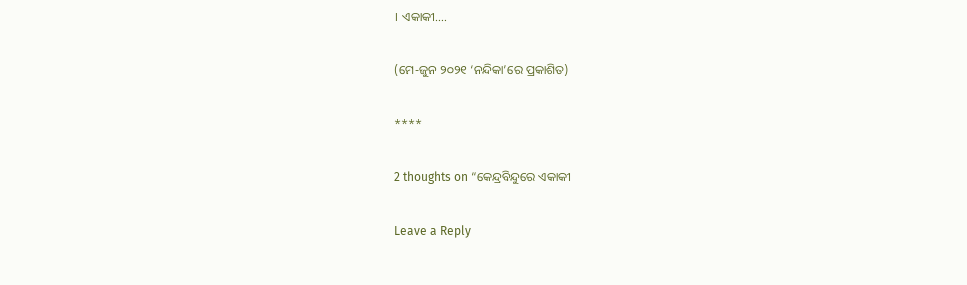। ଏକାକୀ….

(ମେ-ଜୁନ ୨୦୨୧ ‘ନନ୍ଦିକା’ରେ ପ୍ରକାଶିତ)

****

2 thoughts on “କେନ୍ଦ୍ରବିନ୍ଦୁରେ ଏକାକୀ

Leave a Reply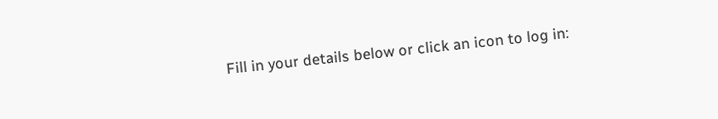Fill in your details below or click an icon to log in: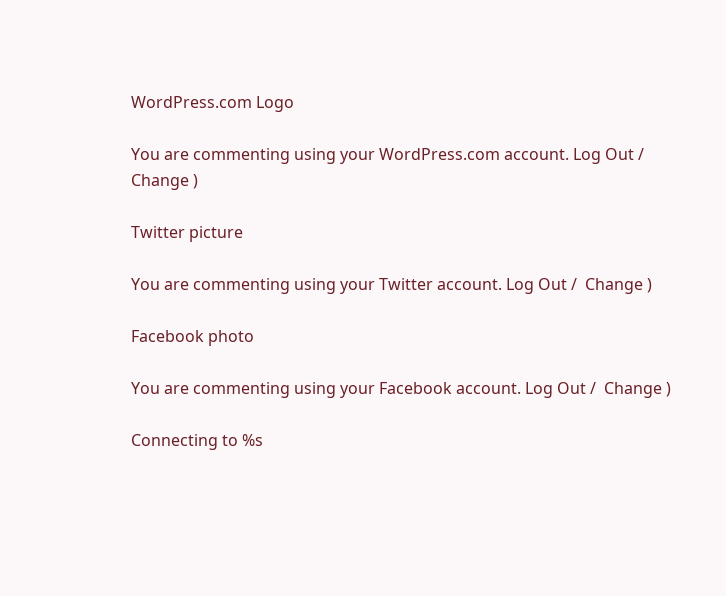WordPress.com Logo

You are commenting using your WordPress.com account. Log Out /  Change )

Twitter picture

You are commenting using your Twitter account. Log Out /  Change )

Facebook photo

You are commenting using your Facebook account. Log Out /  Change )

Connecting to %s